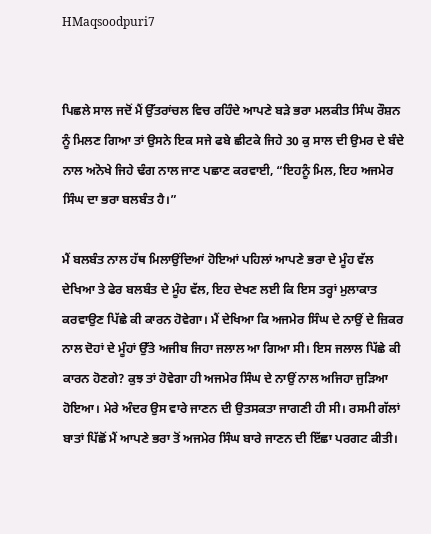HMaqsoodpuri7


ਪਿਛਲੇ ਸਾਲ ਜਦੋਂ ਮੈਂ ਉੱਤਰਾਂਚਲ ਵਿਚ ਰਹਿੰਦੇ ਆਪਣੇ ਬੜੇ ਭਰਾ ਮਲਕੀਤ ਸਿੰਘ ਰੌਸ਼ਨ ਨੂੰ ਮਿਲਣ ਗਿਆ ਤਾਂ ਉਸਨੇ ਇਕ ਸਜੇ ਫਬੇ ਛੀਟਕੇ ਜਿਹੇ 30 ਕੁ ਸਾਲ ਦੀ ਉਮਰ ਦੇ ਬੰਦੇ ਨਾਲ ਅਨੋਖੇ ਜਿਹੇ ਢੰਗ ਨਾਲ ਜਾਣ ਪਛਾਣ ਕਰਵਾਈ, “ਇਹਨੂੰ ਮਿਲ, ਇਹ ਅਜਮੇਰ ਸਿੰਘ ਦਾ ਭਰਾ ਬਲਬੰਤ ਹੈ।”

ਮੈਂ ਬਲਬੰਤ ਨਾਲ ਹੱਥ ਮਿਲਾਉਂਦਿਆਂ ਹੋਇਆਂ ਪਹਿਲਾਂ ਆਪਣੇ ਭਰਾ ਦੇ ਮੂੰਹ ਵੱਲ ਦੇਖਿਆ ਤੇ ਫੇਰ ਬਲਬੰਤ ਦੇ ਮੂੰਹ ਵੱਲ, ਇਹ ਦੇਖਣ ਲਈ ਕਿ ਇਸ ਤਰ੍ਹਾਂ ਮੁਲਾਕਾਤ ਕਰਵਾਉਣ ਪਿੱਛੇ ਕੀ ਕਾਰਨ ਹੋਵੇਗਾ। ਮੈਂ ਦੇਖਿਆ ਕਿ ਅਜਮੇਰ ਸਿੰਘ ਦੇ ਨਾਉਂ ਦੇ ਜ਼ਿਕਰ ਨਾਲ ਦੋਹਾਂ ਦੇ ਮੂੰਹਾਂ ਉੱਤੇ ਅਜੀਬ ਜਿਹਾ ਜਲਾਲ ਆ ਗਿਆ ਸੀ। ਇਸ ਜਲਾਲ ਪਿੱਛੇ ਕੀ ਕਾਰਨ ਹੋਣਗੇ? ਕੁਝ ਤਾਂ ਹੋਵੇਗਾ ਹੀ ਅਜਮੇਰ ਸਿੰਘ ਦੇ ਨਾਉਂ ਨਾਲ ਅਜਿਹਾ ਜੁੜਿਆ ਹੋਇਆ। ਮੇਰੇ ਅੰਦਰ ਉਸ ਵਾਰੇ ਜਾਣਨ ਦੀ ਉਤਸਕਤਾ ਜਾਗਣੀ ਹੀ ਸੀ। ਰਸਮੀ ਗੱਲਾਂ ਬਾਤਾਂ ਪਿੱਛੋਂ ਮੈਂ ਆਪਣੇ ਭਰਾ ਤੋਂ ਅਜਮੇਰ ਸਿੰਘ ਬਾਰੇ ਜਾਣਨ ਦੀ ਇੱਛਾ ਪਰਗਟ ਕੀਤੀ।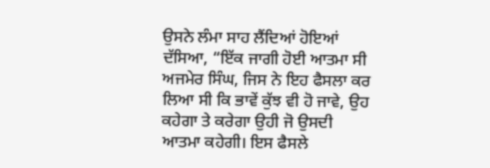ਉਸਨੇ ਲੰਮਾ ਸਾਹ ਲੈਂਦਿਆਂ ਹੋਇਆਂ ਦੱਸਿਆ, “ਇੱਕ ਜਾਗੀ ਹੋਈ ਆਤਮਾ ਸੀ ਅਜਮੇਰ ਸਿੰਘ, ਜਿਸ ਨੇ ਇਹ ਫੈਸਲਾ ਕਰ ਲਿਆ ਸੀ ਕਿ ਭਾਵੇਂ ਕੁੱਝ ਵੀ ਹੋ ਜਾਵੇ, ਉਹ ਕਹੇਗਾ ਤੇ ਕਰੇਗਾ ਉਹੀ ਜੋ ਉਸਦੀ ਆਤਮਾ ਕਹੇਗੀ। ਇਸ ਫੈਸਲੇ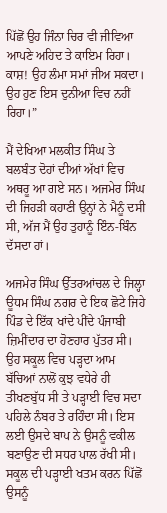ਪਿੱਛੋਂ ਉਹ ਜਿੰਨਾ ਚਿਰ ਵੀ ਜੀਵਿਆ ਆਪਣੇ ਅਹਿਦ ਤੇ ਕਾਇਮ ਰਿਹਾ। ਕਾਸ਼! ਉਹ ਲੰਮਾ ਸਮਾਂ ਜੀਅ ਸਕਦਾ। ਉਹ ਹੁਣ ਇਸ ਦੁਨੀਆ ਵਿਚ ਨਹੀਂ ਰਿਹਾ।”

ਮੈਂ ਦੇਖਿਆ ਮਲਕੀਤ ਸਿੰਘ ਤੇ ਬਲਬੰਤ ਦੋਹਾਂ ਦੀਆਂ ਅੱਖਾਂ ਵਿਚ ਅਥਰੂ ਆ ਗਏ ਸਨ। ਅਜਮੇਰ ਸਿੰਘ ਦੀ ਜਿਹੜੀ ਕਹਾਣੀ ਉਨ੍ਹਾਂ ਨੇ ਮੈਨੂੰ ਦਸੀ ਸੀ, ਅੱਜ ਮੈਂ ਉਹ ਤੁਹਾਨੂੰ ਇੰਨ-ਬਿੰਨ ਦੱਸਦਾ ਹਾਂ।

ਅਜਮੇਰ ਸਿੰਘ ਉੱਤਰਆਂਚਲ ਦੇ ਜਿਲ੍ਹਾ ਊਧਮ ਸਿੰਘ ਨਗਰ ਦੇ ਇਕ ਛੋਟੇ ਜਿਹੇ ਪਿੰਡ ਦੇ ਇੱਕ ਖਾਂਦੇ ਪੀਂਦੇ ਪੰਜਾਬੀ ਜ਼ਿਮੀਂਦਾਰ ਦਾ ਹੋਣਹਾਰ ਪੁੱਤਰ ਸੀ। ਉਹ ਸਕੂਲ ਵਿਚ ਪੜ੍ਹਦਾ ਆਮ ਬੱਚਿਆਂ ਨਾਲੋਂ ਕੁਝ ਵਧੇਰੇ ਹੀ ਤੀਖਣਬੁੱਧ ਸੀ ਤੇ ਪੜ੍ਹਾਈ ਵਿਚ ਸਦਾ ਪਹਿਲੇ ਨੰਬਰ ਤੇ ਰਹਿੰਦਾ ਸੀ। ਇਸ ਲਈ ਉਸਦੇ ਬਾਪ ਨੇ ਉਸਨੂੰ ਵਕੀਲ ਬਣਾਉਣ ਦੀ ਸਧਰ ਪਾਲ ਰੱਖੀ ਸੀ। ਸਕੂਲ ਦੀ ਪੜ੍ਹਾਈ ਖਤਮ ਕਰਨ ਪਿੱਛੋਂ ਉਸਨੂੰ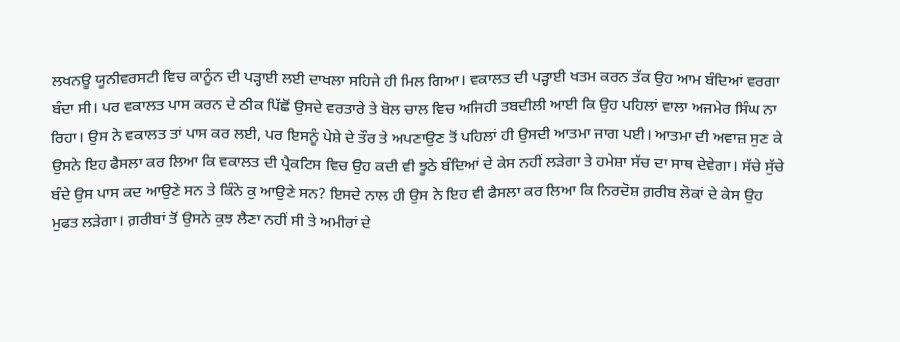ਲਖਨਊ ਯੂਨੀਵਰਸਟੀ ਵਿਚ ਕਾਨੂੰਨ ਦੀ ਪੜ੍ਹਾਈ ਲਈ ਦਾਖਲਾ ਸਹਿਜੇ ਹੀ ਮਿਲ ਗਿਆ। ਵਕਾਲਤ ਦੀ ਪੜ੍ਹਾਈ ਖਤਮ ਕਰਨ ਤੱਕ ਉਹ ਆਮ ਬੰਦਿਆਂ ਵਰਗਾ ਬੰਦਾ ਸੀ। ਪਰ ਵਕਾਲਤ ਪਾਸ ਕਰਨ ਦੇ ਠੀਕ ਪਿੱਛੋਂ ਉਸਦੇ ਵਰਤਾਰੇ ਤੇ ਬੋਲ ਚਾਲ ਵਿਚ ਅਜਿਹੀ ਤਬਦੀਲੀ ਆਈ ਕਿ ਉਹ ਪਹਿਲਾਂ ਵਾਲਾ ਅਜਮੇਰ ਸਿੰਘ ਨਾ ਰਿਹਾ। ਉਸ ਨੇ ਵਕਾਲਤ ਤਾਂ ਪਾਸ ਕਰ ਲਈ, ਪਰ ਇਸਨੂੰ ਪੇਸ਼ੇ ਦੇ ਤੌਰ ਤੇ ਅਪਣਾਉਣ ਤੋਂ ਪਹਿਲਾਂ ਹੀ ਉਸਦੀ ਆਤਮਾ ਜਾਗ ਪਈ। ਆਤਮਾ ਦੀ ਅਵਾਜ਼ ਸੁਣ ਕੇ ਉਸਨੇ ਇਹ ਫੈਸਲਾ ਕਰ ਲਿਆ ਕਿ ਵਕਾਲਤ ਦੀ ਪ੍ਰੈਕਟਿਸ ਵਿਚ ਉਹ ਕਦੀ ਵੀ ਝੂਠੇ ਬੰਦਿਆਂ ਦੇ ਕੇਸ ਨਹੀਂ ਲੜੇਗਾ ਤੇ ਹਮੇਸ਼ਾ ਸੱਚ ਦਾ ਸਾਥ ਦੇਵੇਗਾ। ਸੱਚੇ ਸੁੱਚੇ ਬੰਦੇ ਉਸ ਪਾਸ ਕਦ ਆਉਣੇ ਸਨ ਤੇ ਕਿੰਨੇ ਕੁ ਆਉਣੇ ਸਨ? ਇਸਦੇ ਨਾਲ ਹੀ ਉਸ ਨੇ ਇਹ ਵੀ ਫੈਸਲਾ ਕਰ ਲਿਆ ਕਿ ਨਿਰਦੋਸ਼ ਗ਼ਰੀਬ ਲੋਕਾਂ ਦੇ ਕੇਸ ਉਹ ਮੁਫਤ ਲੜੇਗਾ। ਗ਼ਰੀਬਾਂ ਤੋਂ ਉਸਨੇ ਕੁਝ ਲੈਣਾ ਨਹੀਂ ਸੀ ਤੇ ਅਮੀਰਾਂ ਦੇ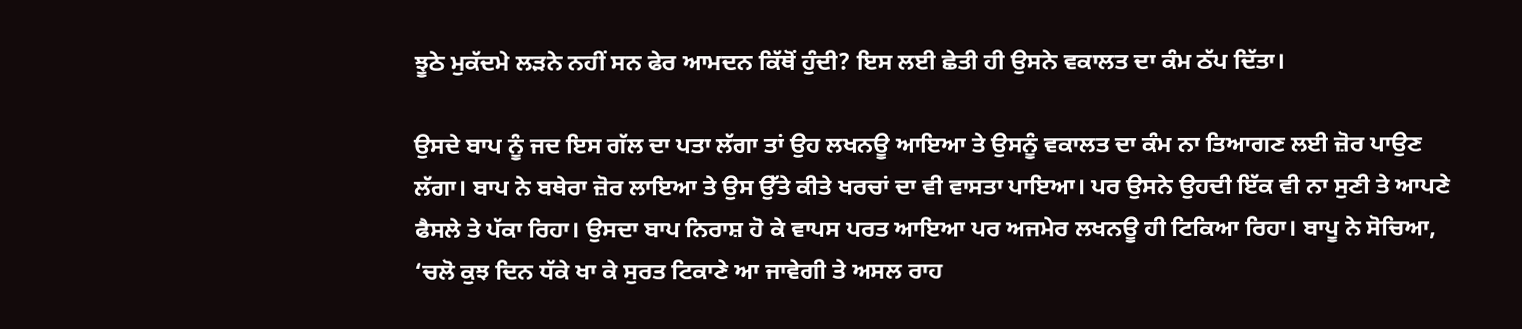ਝੂਠੇ ਮੁਕੱਦਮੇ ਲੜਨੇ ਨਹੀਂ ਸਨ ਫੇਰ ਆਮਦਨ ਕਿੱਥੋਂ ਹੁੰਦੀ? ਇਸ ਲਈ ਛੇਤੀ ਹੀ ਉਸਨੇ ਵਕਾਲਤ ਦਾ ਕੰਮ ਠੱਪ ਦਿੱਤਾ।

ਉਸਦੇ ਬਾਪ ਨੂੰ ਜਦ ਇਸ ਗੱਲ ਦਾ ਪਤਾ ਲੱਗਾ ਤਾਂ ਉਹ ਲਖਨਊ ਆਇਆ ਤੇ ਉਸਨੂੰ ਵਕਾਲਤ ਦਾ ਕੰਮ ਨਾ ਤਿਆਗਣ ਲਈ ਜ਼ੋਰ ਪਾਉਣ ਲੱਗਾ। ਬਾਪ ਨੇ ਬਥੇਰਾ ਜ਼ੋਰ ਲਾਇਆ ਤੇ ਉਸ ਉੱਤੇ ਕੀਤੇ ਖਰਚਾਂ ਦਾ ਵੀ ਵਾਸਤਾ ਪਾਇਆ। ਪਰ ਉਸਨੇ ਉਹਦੀ ਇੱਕ ਵੀ ਨਾ ਸੁਣੀ ਤੇ ਆਪਣੇ ਫੈਸਲੇ ਤੇ ਪੱਕਾ ਰਿਹਾ। ਉਸਦਾ ਬਾਪ ਨਿਰਾਸ਼ ਹੋ ਕੇ ਵਾਪਸ ਪਰਤ ਆਇਆ ਪਰ ਅਜਮੇਰ ਲਖਨਊ ਹੀ ਟਿਕਿਆ ਰਿਹਾ। ਬਾਪੂ ਨੇ ਸੋਚਿਆ, ‘ਚਲੋ ਕੁਝ ਦਿਨ ਧੱਕੇ ਖਾ ਕੇ ਸੁਰਤ ਟਿਕਾਣੇ ਆ ਜਾਵੇਗੀ ਤੇ ਅਸਲ ਰਾਹ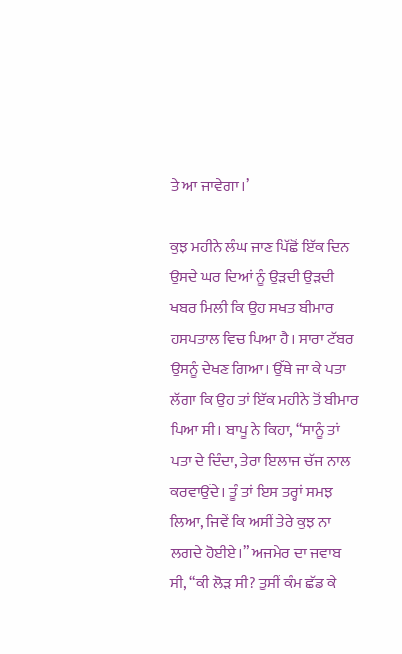ਤੇ ਆ ਜਾਵੇਗਾ।’

ਕੁਝ ਮਹੀਨੇ ਲੰਘ ਜਾਣ ਪਿੱਛੋਂ ਇੱਕ ਦਿਨ ਉਸਦੇ ਘਰ ਦਿਆਂ ਨੂੰ ਉੜਦੀ ਉੜਦੀ ਖਬਰ ਮਿਲੀ ਕਿ ਉਹ ਸਖਤ ਬੀਮਾਰ ਹਸਪਤਾਲ ਵਿਚ ਪਿਆ ਹੈ। ਸਾਰਾ ਟੱਬਰ ਉਸਨੂੰ ਦੇਖਣ ਗਿਆ। ਉੱਥੇ ਜਾ ਕੇ ਪਤਾ ਲੱਗਾ ਕਿ ਉਹ ਤਾਂ ਇੱਕ ਮਹੀਨੇ ਤੋਂ ਬੀਮਾਰ ਪਿਆ ਸੀ। ਬਾਪੂ ਨੇ ਕਿਹਾ, “ਸਾਨੂੰ ਤਾਂ ਪਤਾ ਦੇ ਦਿੰਦਾ, ਤੇਰਾ ਇਲਾਜ ਚੱਜ ਨਾਲ ਕਰਵਾਉਂਦੇ। ਤੂੰ ਤਾਂ ਇਸ ਤਰ੍ਹਾਂ ਸਮਝ ਲਿਆ, ਜਿਵੇਂ ਕਿ ਅਸੀਂ ਤੇਰੇ ਕੁਝ ਨਾ ਲਗਦੇ ਹੋਈਏ।” ਅਜਮੇਰ ਦਾ ਜਵਾਬ ਸੀ, “ਕੀ ਲੋੜ ਸੀ? ਤੁਸੀਂ ਕੰਮ ਛੱਡ ਕੇ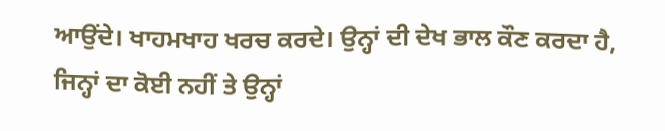ਆਉਂਦੇ। ਖਾਹਮਖਾਹ ਖਰਚ ਕਰਦੇ। ਉਨ੍ਹਾਂ ਦੀ ਦੇਖ ਭਾਲ ਕੌਣ ਕਰਦਾ ਹੈ, ਜਿਨ੍ਹਾਂ ਦਾ ਕੋਈ ਨਹੀਂ ਤੇ ਉਨ੍ਹਾਂ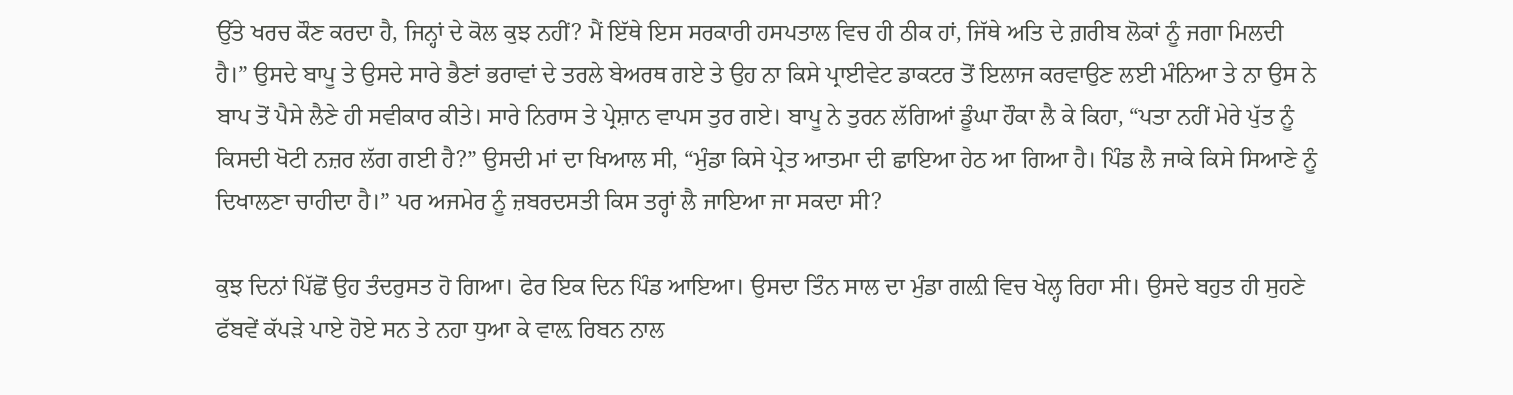ਉੱਤੇ ਖਰਚ ਕੌਣ ਕਰਦਾ ਹੈ, ਜਿਨ੍ਹਾਂ ਦੇ ਕੋਲ ਕੁਝ ਨਹੀਂ? ਮੈਂ ਇੱਥੇ ਇਸ ਸਰਕਾਰੀ ਹਸਪਤਾਲ ਵਿਚ ਹੀ ਠੀਕ ਹਾਂ, ਜਿੱਥੇ ਅਤਿ ਦੇ ਗ਼ਰੀਬ ਲੋਕਾਂ ਨੂੰ ਜਗਾ ਮਿਲਦੀ ਹੈ।” ਉਸਦੇ ਬਾਪੂ ਤੇ ਉਸਦੇ ਸਾਰੇ ਭੈਣਾਂ ਭਰਾਵਾਂ ਦੇ ਤਰਲੇ ਬੇਅਰਥ ਗਏ ਤੇ ਉਹ ਨਾ ਕਿਸੇ ਪ੍ਰਾਈਵੇਟ ਡਾਕਟਰ ਤੋਂ ਇਲਾਜ ਕਰਵਾਉਣ ਲਈ ਮੰਨਿਆ ਤੇ ਨਾ ਉਸ ਨੇ ਬਾਪ ਤੋਂ ਪੈਸੇ ਲੈਣੇ ਹੀ ਸਵੀਕਾਰ ਕੀਤੇ। ਸਾਰੇ ਨਿਰਾਸ ਤੇ ਪ੍ਰੇਸ਼ਾਨ ਵਾਪਸ ਤੁਰ ਗਏ। ਬਾਪੂ ਨੇ ਤੁਰਨ ਲੱਗਿਆਂ ਡੂੰਘਾ ਹੌਕਾ ਲੈ ਕੇ ਕਿਹਾ, “ਪਤਾ ਨਹੀਂ ਮੇਰੇ ਪੁੱਤ ਨੂੰ ਕਿਸਦੀ ਖੋਟੀ ਨਜ਼ਰ ਲੱਗ ਗਈ ਹੈ?” ਉਸਦੀ ਮਾਂ ਦਾ ਖਿਆਲ ਸੀ, “ਮੁੰਡਾ ਕਿਸੇ ਪ੍ਰੇਤ ਆਤਮਾ ਦੀ ਛਾਇਆ ਹੇਠ ਆ ਗਿਆ ਹੈ। ਪਿੰਡ ਲੈ ਜਾਕੇ ਕਿਸੇ ਸਿਆਣੇ ਨੂੰ ਦਿਖਾਲਣਾ ਚਾਹੀਦਾ ਹੈ।” ਪਰ ਅਜਮੇਰ ਨੂੰ ਜ਼ਬਰਦਸਤੀ ਕਿਸ ਤਰ੍ਹਾਂ ਲੈ ਜਾਇਆ ਜਾ ਸਕਦਾ ਸੀ?

ਕੁਝ ਦਿਨਾਂ ਪਿੱਛੋਂ ਉਹ ਤੰਦਰੁਸਤ ਹੋ ਗਿਆ। ਫੇਰ ਇਕ ਦਿਨ ਪਿੰਡ ਆਇਆ। ਉਸਦਾ ਤਿੰਨ ਸਾਲ ਦਾ ਮੁੰਡਾ ਗਲ਼ੀ ਵਿਚ ਖੇਲ੍ਹ ਰਿਹਾ ਸੀ। ਉਸਦੇ ਬਹੁਤ ਹੀ ਸੁਹਣੇ ਫੱਬਵੇਂ ਕੱਪੜੇ ਪਾਏ ਹੋਏ ਸਨ ਤੇ ਨਹਾ ਧੁਆ ਕੇ ਵਾਲ਼ ਰਿਬਨ ਨਾਲ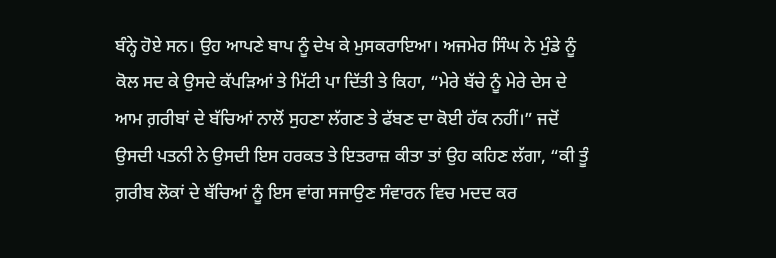ਬੰਨ੍ਹੇ ਹੋਏ ਸਨ। ਉਹ ਆਪਣੇ ਬਾਪ ਨੂੰ ਦੇਖ ਕੇ ਮੁਸਕਰਾਇਆ। ਅਜਮੇਰ ਸਿੰਘ ਨੇ ਮੁੰਡੇ ਨੂੰ ਕੋਲ ਸਦ ਕੇ ਉਸਦੇ ਕੱਪੜਿਆਂ ਤੇ ਮਿੱਟੀ ਪਾ ਦਿੱਤੀ ਤੇ ਕਿਹਾ, “ਮੇਰੇ ਬੱਚੇ ਨੂੰ ਮੇਰੇ ਦੇਸ ਦੇ ਆਮ ਗ਼ਰੀਬਾਂ ਦੇ ਬੱਚਿਆਂ ਨਾਲੋਂ ਸੁਹਣਾ ਲੱਗਣ ਤੇ ਫੱਬਣ ਦਾ ਕੋਈ ਹੱਕ ਨਹੀਂ।” ਜਦੋਂ ਉਸਦੀ ਪਤਨੀ ਨੇ ਉਸਦੀ ਇਸ ਹਰਕਤ ਤੇ ਇਤਰਾਜ਼ ਕੀਤਾ ਤਾਂ ਉਹ ਕਹਿਣ ਲੱਗਾ, “ਕੀ ਤੂੰ ਗ਼ਰੀਬ ਲੋਕਾਂ ਦੇ ਬੱਚਿਆਂ ਨੂੰ ਇਸ ਵਾਂਗ ਸਜਾਉਣ ਸੰਵਾਰਨ ਵਿਚ ਮਦਦ ਕਰ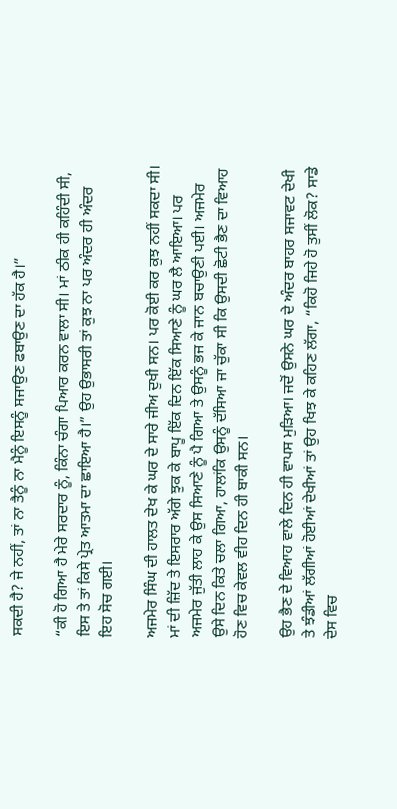ਸਕਦੀ ਹੈ? ਜੇ ਨਹੀਂ, ਤਾਂ ਨਾ ਤੈਨੂੰ ਨਾ ਮੈਨੂੰ ਇਸਨੂੰ ਸਜਾਉਣ ਫਬਾਉਣ ਦਾ ਹੱਕ ਹੈ।”

“ਕੀ ਹੋ ਗਿਆ ਹੈ ਮੇਰੇ ਸਰਦਾਰ ਨੂੰ, ਕਿੰਨਾ ਚੰਗਾ ਪਿਆਰ ਕਰਨ ਵਾਲਾ ਸੀ। ਮਾਂ ਠੀਕ ਹੀ ਕਹਿੰਦੀ ਸੀ, ਇਸ ਤੇ ਤਾਂ ਕਿਸੇ ਪ੍ਰੇਤ ਆਤਮਾ ਦਾ ਛਾਇਆ ਹੈ।” ਉਹ ਉਭਾਸਰੀ ਤਾਂ ਕੁਝ ਨਾ ਪਰ ਅੰਦਰ ਹੀ ਅੰਦਰ ਇਹ ਸੋਚ ਗਈ।

ਅਜਮੇਰ ਸਿੰਘ ਦੀ ਹਾਲਤ ਦੇਖ ਕੇ ਘਰ ਦੇ ਸਾਰੇ ਜੀਅ ਦੁਖੀ ਸਨ। ਪਰ ਕੋਈ ਕਰ ਕੁਝ ਨਹੀਂ ਸਕਦਾ ਸੀ। ਮਾਂ ਦੀ ਜ਼ਿੱਦ ਤੇ ਇਸਰਾਰ ਅੱਗੇ ਝੁਕ ਕੇ ਬਾਪੂ ਇੱਕ ਦਿਨ ਇੱਕ ਸਿਆਣੇ ਨੂੰ ਘਰ ਲੈ ਆਇਆ। ਪਰ ਅਜਮੇਰ ਜੁੱਤੀ ਲਾਹ ਕੇ ਉਸ ਸਿਆਣੇ ਨੂੰ ਪੈ ਗਿਆ ਤੇ ਉਸਨੂੰ ਭਜ ਕੇ ਜਾਨ ਬਚਾਉਣੀ ਪਈ। ਅਜਮੇਰ ਉਸੇ ਦਿਨ ਕਿਤੇ ਚਲਾ ਗਿਆ, ਹਾਲਾਂਕਿ ਉਸਨੂੰ ਦੱਸਿਆ ਜਾ ਚੁੱਕਾ ਸੀ ਕਿ ਉਸਦੀ ਛੋਟੀ ਭੈਣ ਦਾ ਵਿਆਹ ਹੋਣ ਵਿਚ ਕੇਵਲ ਵੀਹ ਦਿਨ ਹੀ ਬਾਕੀ ਸਨ।

ਉਹ ਭੈਣ ਦੇ ਵਿਆਹ ਵਾਲੇ ਦਿਨ ਹੀ ਵਾਪਸ ਮੁੜਿਆ। ਜਦੋਂ ਉਸਨੇ ਘਰ ਦੇ ਅੰਦਰ ਬਾਹਰ ਸਜਾਵਟ ਦੇਖੀ ਤੇ ਝੰਡੀਆਂ ਲੱਗੀਆਂ ਹੋਈਆਂ ਦੇਖੀਆਂ ਤਾਂ ਉਹ ਖਿਝ ਕੇ ਕਹਿਣ ਲੱਗਾ, “ਕਿਹੋ ਜਿਹੇ ਹੋ ਤੁਸੀਂ ਲੋਕ? ਸਾਡੇ ਦੇਸ ਵਿਚ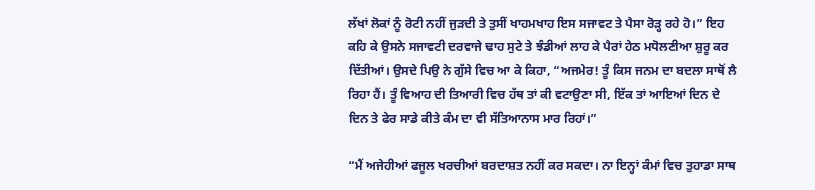ਲੱਖਾਂ ਲੋਕਾਂ ਨੂੰ ਰੋਟੀ ਨਹੀਂ ਜੁੜਦੀ ਤੇ ਤੁਸੀਂ ਖਾਹਮਖਾਹ ਇਸ ਸਜਾਵਟ ਤੇ ਪੈਸਾ ਰੋੜ੍ਹ ਰਹੇ ਹੋ।” ਇਹ ਕਹਿ ਕੇ ਉਸਨੇ ਸਜਾਵਟੀ ਦਰਵਾਜੇ ਢਾਹ ਸੁਟੇ ਤੇ ਝੰਡੀਆਂ ਲਾਹ ਕੇ ਪੈਰਾਂ ਹੇਠ ਮਧੋਲਣੀਆ ਸ਼ੁਰੂ ਕਰ ਦਿੱਤੀਆਂ। ਉਸਦੇ ਪਿਉ ਨੇ ਗੁੱਸੇ ਵਿਚ ਆ ਕੇ ਕਿਹਾ, “ਅਜਮੇਰ! ਤੂੰ ਕਿਸ ਜਨਮ ਦਾ ਬਦਲਾ ਸਾਥੋਂ ਲੈ ਰਿਹਾ ਹੈਂ। ਤੂੰ ਵਿਆਹ ਦੀ ਤਿਆਰੀ ਵਿਚ ਹੱਥ ਤਾਂ ਕੀ ਵਟਾਉਣਾ ਸੀ, ਇੱਕ ਤਾਂ ਆਇਆਂ ਦਿਨ ਦੇ ਦਿਨ ਤੇ ਫੇਰ ਸਾਡੇ ਕੀਤੇ ਕੰਮ ਦਾ ਵੀ ਸੱਤਿਆਨਾਸ ਮਾਰ ਰਿਹਾਂ।”

“ਮੈਂ ਅਜੇਹੀਆਂ ਫਜੂਲ ਖਰਚੀਆਂ ਬਰਦਾਸ਼ਤ ਨਹੀਂ ਕਰ ਸਕਦਾ। ਨਾ ਇਨ੍ਹਾਂ ਕੰਮਾਂ ਵਿਚ ਤੁਹਾਡਾ ਸਾਥ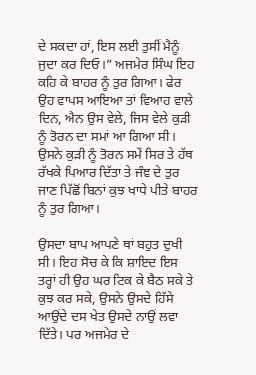ਦੇ ਸਕਦਾ ਹਾਂ, ਇਸ ਲਈ ਤੁਸੀਂ ਮੈਨੂੰ ਜੁਦਾ ਕਰ ਦਿਓ।” ਅਜਮੇਰ ਸਿੰਘ ਇਹ ਕਹਿ ਕੇ ਬਾਹਰ ਨੂੰ ਤੁਰ ਗਿਆ। ਫੇਰ ਉਹ ਵਾਪਸ ਆਇਆ ਤਾਂ ਵਿਆਹ ਵਾਲੇ ਦਿਨ, ਐਨ ਉਸ ਵੇਲੇ, ਜਿਸ ਵੇਲੇ ਕੁੜੀ ਨੂੰ ਤੋਰਨ ਦਾ ਸਮਾਂ ਆ ਗਿਆ ਸੀ। ਉਸਨੇ ਕੁੜੀ ਨੂੰ ਤੋਰਨ ਸਮੇਂ ਸਿਰ ਤੇ ਹੱਥ ਰੱਖਕੇ ਪਿਆਰ ਦਿੱਤਾ ਤੇ ਜੰਞ ਦੇ ਤੁਰ ਜਾਣ ਪਿੱਛੋਂ ਬਿਨਾਂ ਕੁਝ ਖਾਧੇ ਪੀਤੇ ਬਾਹਰ ਨੂੰ ਤੁਰ ਗਿਆ।

ਉਸਦਾ ਬਾਪ ਆਪਣੇ ਥਾਂ ਬਹੁਤ ਦੁਖੀ ਸੀ। ਇਹ ਸੋਚ ਕੇ ਕਿ ਸ਼ਾਇਦ ਇਸ ਤਰ੍ਹਾਂ ਹੀ ਉਹ ਘਰ ਟਿਕ ਕੇ ਬੈਠ ਸਕੇ ਤੇ ਕੁਝ ਕਰ ਸਕੇ, ਉਸਨੇ ਉਸਦੇ ਹਿੱਸੇ ਆਉਂਦੇ ਦਸ ਖੇਤ ਉਸਦੇ ਨਾਉਂ ਲਵਾ ਦਿੱਤੇ। ਪਰ ਅਜਮੇਰ ਦੇ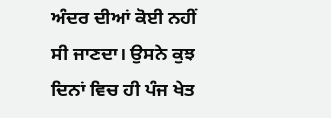ਅੰਦਰ ਦੀਆਂ ਕੋਈ ਨਹੀਂ ਸੀ ਜਾਣਦਾ। ਉਸਨੇ ਕੁਝ ਦਿਨਾਂ ਵਿਚ ਹੀ ਪੰਜ ਖੇਤ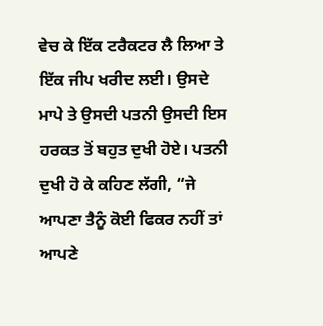ਵੇਚ ਕੇ ਇੱਕ ਟਰੈਕਟਰ ਲੈ ਲਿਆ ਤੇ ਇੱਕ ਜੀਪ ਖਰੀਦ ਲਈ। ਉਸਦੇ ਮਾਪੇ ਤੇ ਉਸਦੀ ਪਤਨੀ ਉਸਦੀ ਇਸ ਹਰਕਤ ਤੋਂ ਬਹੁਤ ਦੁਖੀ ਹੋਏ। ਪਤਨੀ ਦੁਖੀ ਹੋ ਕੇ ਕਹਿਣ ਲੱਗੀ, “ਜੇ ਆਪਣਾ ਤੈਨੂੰ ਕੋਈ ਫਿਕਰ ਨਹੀਂ ਤਾਂ ਆਪਣੇ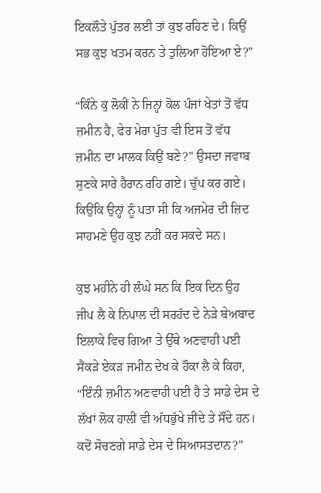ਇਕਲੌਤੇ ਪੁੱਤਰ ਲਈ ਤਾਂ ਕੁਝ ਰਹਿਣ ਦੇ। ਕਿਉਂ ਸਭ ਕੁਝ ਖਤਮ ਕਰਨ ਤੇ ਤੁਲਿਆ ਹੋਇਆ ਏ?”

“ਕਿੰਨੇ ਕੁ ਲੋਕੀਂ ਨੇ ਜਿਨ੍ਹਾਂ ਕੋਲ ਪੰਜਾਂ ਖੇਤਾਂ ਤੋਂ ਵੱਧ ਜ਼ਮੀਨ ਹੈ, ਫੇਰ ਮੇਰਾ ਪੁੱਤ ਵੀ ਇਸ ਤੋਂ ਵੱਧ ਜ਼ਮੀਨ ਦਾ ਮਾਲਕ ਕਿਉਂ ਬਣੇ?” ਉਸਦਾ ਜਵਾਬ ਸੁਣਕੇ ਸਾਰੇ ਹੈਰਾਨ ਰਹਿ ਗਏ। ਚੁੱਪ ਕਰ ਗਏ। ਕਿਉਂਕਿ ਉਨ੍ਹਾਂ ਨੂੰ ਪਤਾ ਸੀ ਕਿ ਅਜਮੇਰ ਦੀ ਜ਼ਿਦ ਸਾਹਮਣੇ ਉਹ ਕੁਝ ਨਹੀਂ ਕਰ ਸਕਦੇ ਸਨ।

ਕੁਝ ਮਹੀਨੇ ਹੀ ਲੰਘੇ ਸਨ ਕਿ ਇਕ ਦਿਨ ਉਹ ਜੀਪ ਲੈ ਕੇ ਨਿਪਾਲ ਦੀ ਸਰਹੱਦ ਦੇ ਨੇੜੇ ਬੇਅਬਾਦ ਇਲਾਕੇ ਵਿਚ ਗਿਆ ਤੇ ਉੱਥੇ ਅਣਵਾਹੀ ਪਈ ਸੈਂਕੜੇ ਏਕੜ ਜਮੀਨ ਦੇਖ ਕੇ ਹੌਕਾ ਲੈ ਕੇ ਕਿਹਾ, “ਇੰਨੀ ਜ਼ਮੀਨ ਅਣਵਾਹੀ ਪਈ ਹੈ ਤੇ ਸਾਡੇ ਦੇਸ ਦੇ ਲੱਖਾਂ ਲੋਕ ਹਾਲੀਂ ਵੀ ਅੱਧਭੁੱਖੇ ਜੀਂਦੇ ਤੇ ਸੌਂਦੇ ਹਨ। ਕਦੋਂ ਸੋਚਣਗੇ ਸਾਡੇ ਦੇਸ ਦੇ ਸਿਆਸਤਦਾਨ?”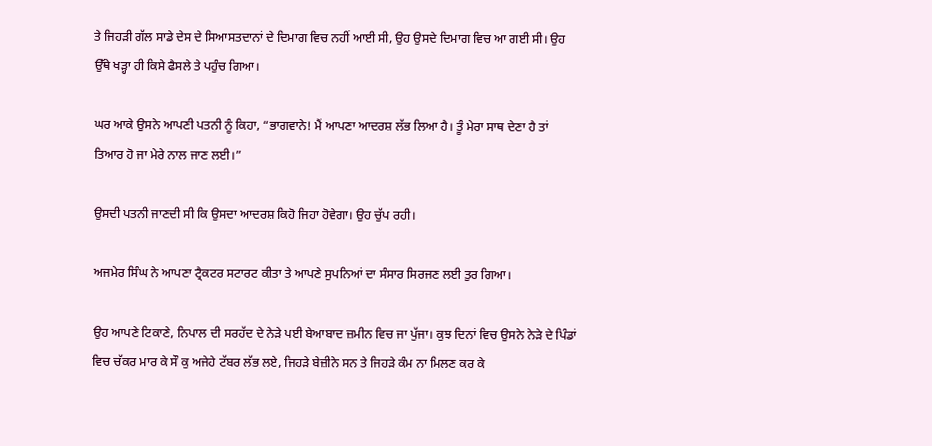ਤੇ ਜਿਹੜੀ ਗੱਲ ਸਾਡੇ ਦੇਸ ਦੇ ਸਿਆਸਤਦਾਨਾਂ ਦੇ ਦਿਮਾਗ ਵਿਚ ਨਹੀਂ ਆਈ ਸੀ, ਉਹ ਉਸਦੇ ਦਿਮਾਗ ਵਿਚ ਆ ਗਈ ਸੀ। ਉਹ ਉੱਥੇ ਖੜ੍ਹਾ ਹੀ ਕਿਸੇ ਫੈਸਲੇ ਤੇ ਪਹੁੰਚ ਗਿਆ।

ਘਰ ਆਕੇ ਉਸਨੇ ਆਪਣੀ ਪਤਨੀ ਨੂੰ ਕਿਹਾ, “ਭਾਗਵਾਨੇ! ਮੈਂ ਆਪਣਾ ਆਦਰਸ਼ ਲੱਭ ਲਿਆ ਹੈ। ਤੂੰ ਮੇਰਾ ਸਾਥ ਦੇਣਾ ਹੈ ਤਾਂ ਤਿਆਰ ਹੋ ਜਾ ਮੇਰੇ ਨਾਲ ਜਾਣ ਲਈ।”

ਉਸਦੀ ਪਤਨੀ ਜਾਣਦੀ ਸੀ ਕਿ ਉਸਦਾ ਆਦਰਸ਼ ਕਿਹੋ ਜਿਹਾ ਹੋਵੇਗਾ। ਉਹ ਚੁੱਪ ਰਹੀ।

ਅਜਮੇਰ ਸਿੰਘ ਨੇ ਆਪਣਾ ਟ੍ਰੈਕਟਰ ਸਟਾਰਟ ਕੀਤਾ ਤੇ ਆਪਣੇ ਸੁਪਨਿਆਂ ਦਾ ਸੰਸਾਰ ਸਿਰਜਣ ਲਈ ਤੁਰ ਗਿਆ।

ਉਹ ਆਪਣੇ ਟਿਕਾਣੇ, ਨਿਪਾਲ ਦੀ ਸਰਹੱਦ ਦੇ ਨੇੜੇ ਪਈ ਬੇਆਬਾਦ ਜ਼ਮੀਨ ਵਿਚ ਜਾ ਪੁੱਜਾ। ਕੁਝ ਦਿਨਾਂ ਵਿਚ ਉਸਨੇ ਨੇੜੇ ਦੇ ਪਿੰਡਾਂ ਵਿਚ ਚੱਕਰ ਮਾਰ ਕੇ ਸੌ ਕੁ ਅਜੇਹੇ ਟੱਬਰ ਲੱਭ ਲਏ, ਜਿਹੜੇ ਬੇਜ਼ੀਨੇ ਸਨ ਤੇ ਜਿਹੜੇ ਕੰਮ ਨਾ ਮਿਲਣ ਕਰ ਕੇ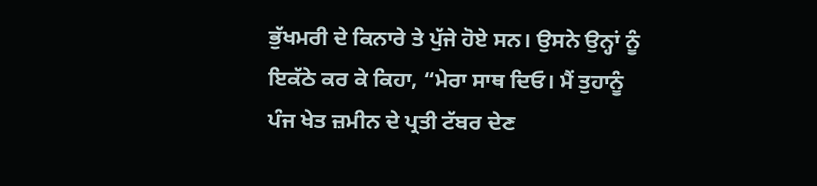ਭੁੱਖਮਰੀ ਦੇ ਕਿਨਾਰੇ ਤੇ ਪੁੱਜੇ ਹੋਏ ਸਨ। ਉਸਨੇ ਉਨ੍ਹਾਂ ਨੂੰ ਇਕੱਠੇ ਕਰ ਕੇ ਕਿਹਾ, “ਮੇਰਾ ਸਾਥ ਦਿਓ। ਮੈਂ ਤੁਹਾਨੂੰ ਪੰਜ ਖੇਤ ਜ਼ਮੀਨ ਦੇ ਪ੍ਰਤੀ ਟੱਬਰ ਦੇਣ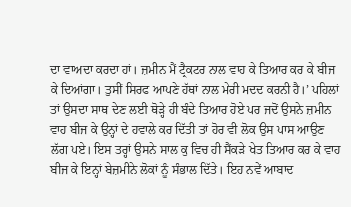ਦਾ ਵਾਅਦਾ ਕਰਦਾ ਹਾਂ। ਜ਼ਮੀਨ ਮੈਂ ਟ੍ਰੈਕਟਰ ਨਾਲ ਵਾਹ ਕੇ ਤਿਆਰ ਕਰ ਕੇ ਬੀਜ ਕੇ ਦਿਆਂਗਾ। ਤੁਸੀਂ ਸਿਰਫ ਆਪਣੇ ਹੱਥਾਂ ਨਾਲ ਮੇਰੀ ਮਦਦ ਕਰਨੀ ਹੈ।’ ਪਹਿਲਾਂ ਤਾਂ ਉਸਦਾ ਸਾਥ ਦੇਣ ਲਈ ਥੋੜ੍ਹੇ ਹੀ ਬੰਦੇ ਤਿਆਰ ਹੋਏ ਪਰ ਜਦੋਂ ਉਸਨੇ ਜ਼ਮੀਨ ਵਾਹ ਬੀਜ ਕੇ ਉਨ੍ਹਾਂ ਦੇ ਹਵਾਲੇ ਕਰ ਦਿੱਤੀ ਤਾਂ ਹੋਰ ਵੀ ਲੋਕ ਉਸ ਪਾਸ ਆਉਣ ਲੱਗ ਪਏ। ਇਸ ਤਰ੍ਹਾਂ ਉਸਨੇ ਸਾਲ ਕੁ ਵਿਚ ਹੀ ਸੈਂਕੜੇ ਖੇਤ ਤਿਆਰ ਕਰ ਕੇ ਵਾਹ ਬੀਜ ਕੇ ਇਨ੍ਹਾਂ ਬੇਜ਼ਮੀਨੇ ਲੋਕਾਂ ਨੂੰ ਸੰਭਾਲ ਦਿੱਤੇ। ਇਹ ਨਵੇਂ ਆਬਾਦ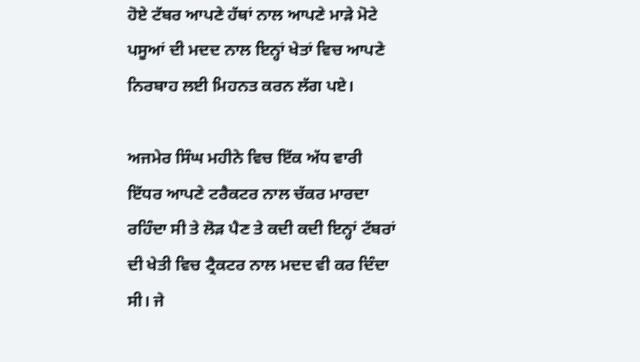ਹੋਏ ਟੱਬਰ ਆਪਣੇ ਹੱਥਾਂ ਨਾਲ ਆਪਣੇ ਮਾੜੇ ਮੋਟੇ ਪਸੂਆਂ ਦੀ ਮਦਦ ਨਾਲ ਇਨ੍ਹਾਂ ਖੇਤਾਂ ਵਿਚ ਆਪਣੇ ਨਿਰਬਾਹ ਲਈ ਮਿਹਨਤ ਕਰਨ ਲੱਗ ਪਏ।

ਅਜਮੇਰ ਸਿੰਘ ਮਹੀਨੇ ਵਿਚ ਇੱਕ ਅੱਧ ਵਾਰੀ ਇੱਧਰ ਆਪਣੇ ਟਰੈਕਟਰ ਨਾਲ ਚੱਕਰ ਮਾਰਦਾ ਰਹਿੰਦਾ ਸੀ ਤੇ ਲੋੜ ਪੈਣ ਤੇ ਕਦੀ ਕਦੀ ਇਨ੍ਹਾਂ ਟੱਬਰਾਂ ਦੀ ਖੇਤੀ ਵਿਚ ਟ੍ਰੈਕਟਰ ਨਾਲ ਮਦਦ ਵੀ ਕਰ ਦਿੰਦਾ ਸੀ। ਜੇ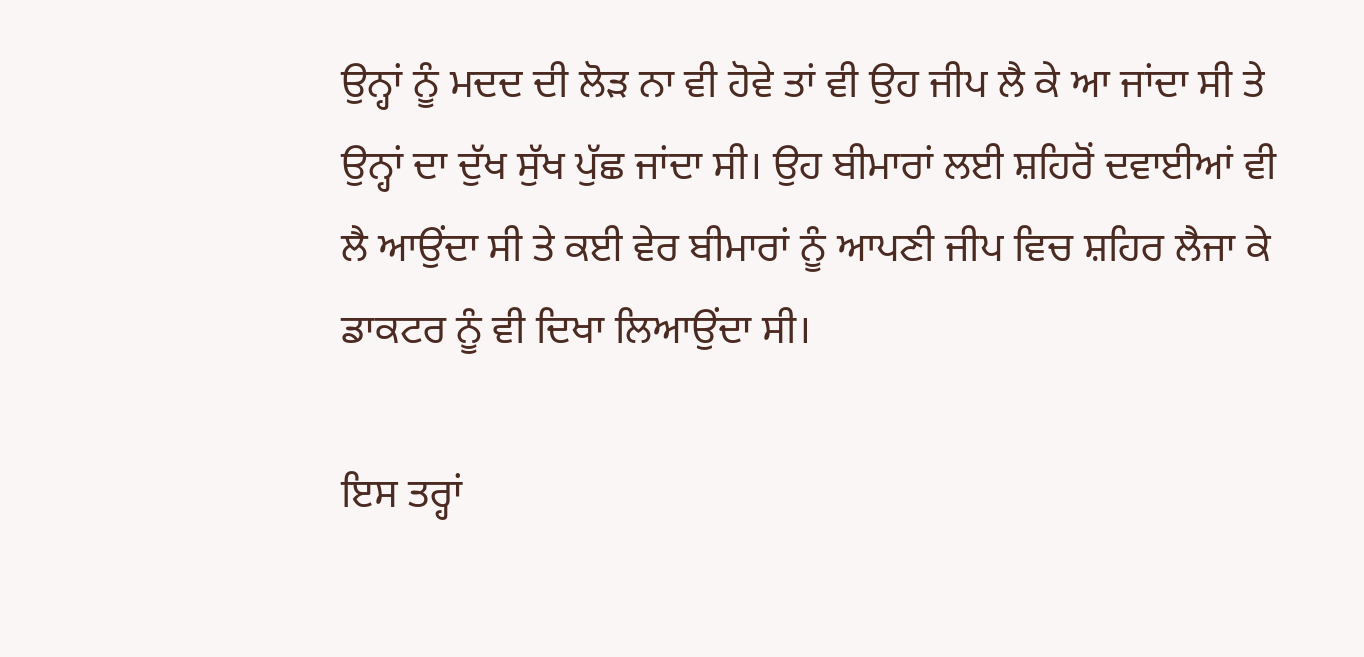ਉਨ੍ਹਾਂ ਨੂੰ ਮਦਦ ਦੀ ਲੋੜ ਨਾ ਵੀ ਹੋਵੇ ਤਾਂ ਵੀ ਉਹ ਜੀਪ ਲੈ ਕੇ ਆ ਜਾਂਦਾ ਸੀ ਤੇ ਉਨ੍ਹਾਂ ਦਾ ਦੁੱਖ ਸੁੱਖ ਪੁੱਛ ਜਾਂਦਾ ਸੀ। ਉਹ ਬੀਮਾਰਾਂ ਲਈ ਸ਼ਹਿਰੋਂ ਦਵਾਈਆਂ ਵੀ ਲੈ ਆਉਂਦਾ ਸੀ ਤੇ ਕਈ ਵੇਰ ਬੀਮਾਰਾਂ ਨੂੰ ਆਪਣੀ ਜੀਪ ਵਿਚ ਸ਼ਹਿਰ ਲੈਜਾ ਕੇ ਡਾਕਟਰ ਨੂੰ ਵੀ ਦਿਖਾ ਲਿਆਉਂਦਾ ਸੀ।

ਇਸ ਤਰ੍ਹਾਂ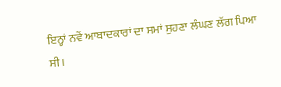ਇਨ੍ਹਾਂ ਨਵੇਂ ਆਬਾਦਕਾਰਾਂ ਦਾ ਸਮਾਂ ਸੁਹਣਾ ਲੰਘਣ ਲੱਗ ਪਿਆ ਸੀ।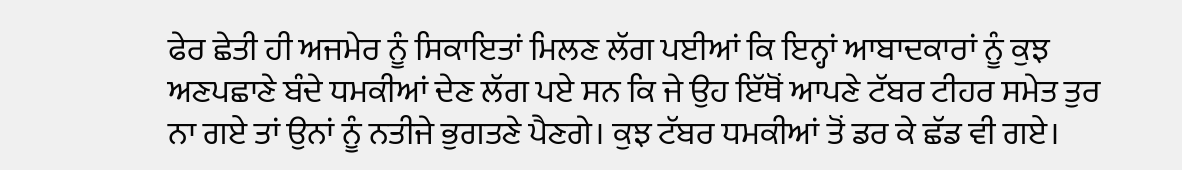ਫੇਰ ਛੇਤੀ ਹੀ ਅਜਮੇਰ ਨੂੰ ਸਿਕਾਇਤਾਂ ਮਿਲਣ ਲੱਗ ਪਈਆਂ ਕਿ ਇਨ੍ਹਾਂ ਆਬਾਦਕਾਰਾਂ ਨੂੰ ਕੁਝ ਅਣਪਛਾਣੇ ਬੰਦੇ ਧਮਕੀਆਂ ਦੇਣ ਲੱਗ ਪਏ ਸਨ ਕਿ ਜੇ ਉਹ ਇੱਥੋਂ ਆਪਣੇ ਟੱਬਰ ਟੀਹਰ ਸਮੇਤ ਤੁਰ ਨਾ ਗਏ ਤਾਂ ਉਨਾਂ ਨੂੰ ਨਤੀਜੇ ਭੁਗਤਣੇ ਪੈਣਗੇ। ਕੁਝ ਟੱਬਰ ਧਮਕੀਆਂ ਤੋਂ ਡਰ ਕੇ ਛੱਡ ਵੀ ਗਏ।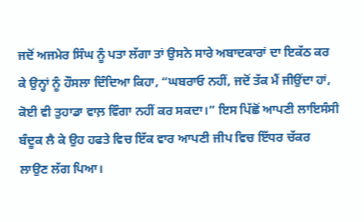ਜਦੋਂ ਅਜਮੇਰ ਸਿੰਘ ਨੂੰ ਪਤਾ ਲੱਗਾ ਤਾਂ ਉਸਨੇ ਸਾਰੇ ਅਬਾਦਕਾਰਾਂ ਦਾ ਇਕੱਠ ਕਰ ਕੇ ਉਨ੍ਹਾਂ ਨੂੰ ਹੌਸਲਾ ਦਿੰਦਿਆ ਕਿਹਾ, “ਘਬਰਾਓ ਨਹੀਂ, ਜਦੋਂ ਤੱਕ ਮੈਂ ਜੀਉਂਦਾ ਹਾਂ, ਕੋਈ ਵੀ ਤੁਹਾਡਾ ਵਾਲ਼ ਵਿੰਗਾ ਨਹੀਂ ਕਰ ਸਕਦਾ।” ਇਸ ਪਿੱਛੋਂ ਆਪਣੀ ਲਾਇਸੰਸੀ ਬੰਦੂਕ ਲੈ ਕੇ ਉਹ ਹਫਤੇ ਵਿਚ ਇੱਕ ਵਾਰ ਆਪਣੀ ਜੀਪ ਵਿਚ ਇੱਧਰ ਚੱਕਰ ਲਾਉਣ ਲੱਗ ਪਿਆ।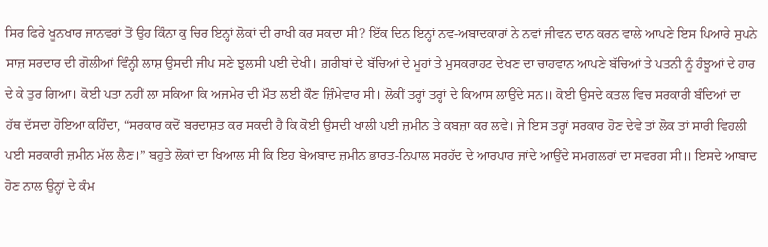ਸਿਰ ਫਿਰੇ ਖੂਨਖਾਰ ਜਾਨਵਰਾਂ ਤੋਂ ਉਹ ਕਿੰਨਾ ਕੁ ਚਿਰ ਇਨ੍ਹਾਂ ਲੋਕਾਂ ਦੀ ਰਾਖੀ ਕਰ ਸਕਦਾ ਸੀ? ਇੱਕ ਦਿਨ ਇਨ੍ਹਾਂ ਨਵ-ਅਬਾਦਕਾਰਾਂ ਨੇ ਨਵਾਂ ਜੀਵਨ ਦਾਨ ਕਰਨ ਵਾਲੇ ਆਪਣੇ ਇਸ ਪਿਆਰੇ ਸੁਪਨੇ ਸਾਜ਼ ਸਰਦਾਰ ਦੀ ਗੋਲੀਆਂ ਵਿੰਨ੍ਹੀ ਲਾਸ਼ ਉਸਦੀ ਜੀਪ ਸਣੇ ਝੁਲਸੀ ਪਈ ਦੇਖੀ। ਗ਼ਰੀਬਾਂ ਦੇ ਬੱਚਿਆਂ ਦੇ ਮੂਹਾਂ ਤੇ ਮੁਸਕਰਾਹਟ ਦੇਖਣ ਦਾ ਚਾਹਵਾਨ ਆਪਣੇ ਬੱਚਿਆਂ ਤੇ ਪਤਨੀ ਨੂੰ ਹੰਝੂਆਂ ਦੇ ਹਾਰ ਦੇ ਕੇ ਤੁਰ ਗਿਆ। ਕੋਈ ਪਤਾ ਨਹੀਂ ਲਾ ਸਕਿਆ ਕਿ ਅਜਮੇਰ ਦੀ ਮੌਤ ਲਈ ਕੌਣ ਜ਼ਿੰਮੇਵਾਰ ਸੀ। ਲੋਕੀਂ ਤਰ੍ਹਾਂ ਤਰ੍ਹਾਂ ਦੇ ਕਿਆਸ ਲਾਉਂਦੇ ਸਨ॥ ਕੋਈ ਉਸਦੇ ਕਤਲ ਵਿਚ ਸਰਕਾਰੀ ਬੰਦਿਆਂ ਦਾ ਹੱਥ ਦੱਸਦਾ ਹੋਇਆ ਕਹਿੰਦਾ, “ਸਰਕਾਰ ਕਦੋਂ ਬਰਦਾਸ਼ਤ ਕਰ ਸਕਦੀ ਹੈ ਕਿ ਕੋਈ ਉਸਦੀ ਖਾਲੀ ਪਈ ਜ਼ਮੀਨ ਤੇ ਕਬਜ਼ਾ ਕਰ ਲਵੇ। ਜੇ ਇਸ ਤਰ੍ਹਾਂ ਸਰਕਾਰ ਹੋਣ ਦੇਵੇ ਤਾਂ ਲੋਕ ਤਾਂ ਸਾਰੀ ਵਿਹਲੀ ਪਈ ਸਰਕਾਰੀ ਜ਼ਮੀਨ ਮੱਲ ਲੈਣ।” ਬਹੁਤੇ ਲੋਕਾਂ ਦਾ ਖਿਆਲ ਸੀ ਕਿ ਇਹ ਬੇਅਬਾਦ ਜ਼ਮੀਨ ਭਾਰਤ-ਨਿਪਾਲ ਸਰਹੱਦ ਦੇ ਆਰਪਾਰ ਜਾਂਦੇ ਆਉਂਦੇ ਸਮਗਲਰਾਂ ਦਾ ਸਵਰਗ ਸੀ॥ ਇਸਦੇ ਆਬਾਦ ਹੋਣ ਨਾਲ ਉਨ੍ਹਾਂ ਦੇ ਕੰਮ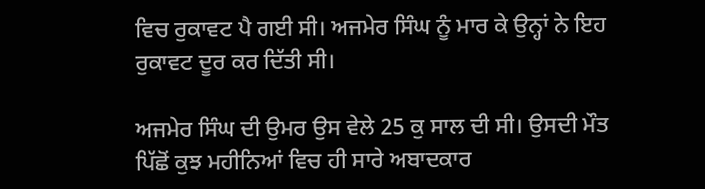ਵਿਚ ਰੁਕਾਵਟ ਪੈ ਗਈ ਸੀ। ਅਜਮੇਰ ਸਿੰਘ ਨੂੰ ਮਾਰ ਕੇ ਉਨ੍ਹਾਂ ਨੇ ਇਹ ਰੁਕਾਵਟ ਦੂਰ ਕਰ ਦਿੱਤੀ ਸੀ।

ਅਜਮੇਰ ਸਿੰਘ ਦੀ ਉਮਰ ਉਸ ਵੇਲੇ 25 ਕੁ ਸਾਲ ਦੀ ਸੀ। ਉਸਦੀ ਮੌਤ ਪਿੱਛੋਂ ਕੁਝ ਮਹੀਨਿਆਂ ਵਿਚ ਹੀ ਸਾਰੇ ਅਬਾਦਕਾਰ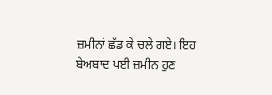ਜ਼ਮੀਨਾਂ ਛੱਡ ਕੇ ਚਲੇ ਗਏ। ਇਹ ਬੇਅਬਾਦ ਪਈ ਜ਼ਮੀਨ ਹੁਣ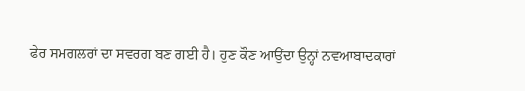ਫੇਰ ਸਮਗਲਰਾਂ ਦਾ ਸਵਰਗ ਬਣ ਗਈ ਹੈ। ਹੁਣ ਕੌਣ ਆਉਂਦਾ ਉਨ੍ਹਾਂ ਨਵਆਬਾਦਕਾਰਾਂ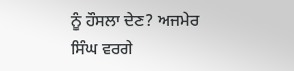ਨੂੰ ਹੌਸਲਾ ਦੇਣ? ਅਜਮੇਰ ਸਿੰਘ ਵਰਗੇ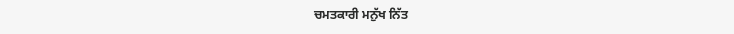ਚਮਤਕਾਰੀ ਮਨੁੱਖ ਨਿੱਤ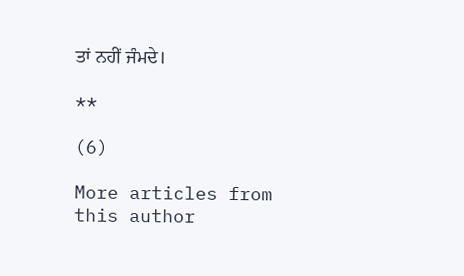ਤਾਂ ਨਹੀਂ ਜੰਮਦੇ।

**

(6)

More articles from this author